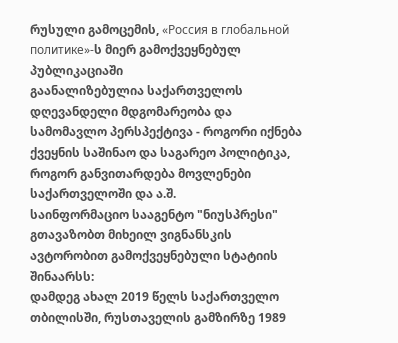რუსული გამოცემის, «Россия в глобальной политике»-ს მიერ გამოქვეყნებულ პუბლიკაციაში
გაანალიზებულია საქართველოს დღევანდელი მდგომარეობა და სამომავლო პერსპექტივა - როგორი იქნება ქვეყნის საშინაო და საგარეო პოლიტიკა, როგორ განვითარდება მოვლენები საქართველოში და ა.შ.
საინფორმაციო სააგენტო "ნიუსპრესი" გთავაზობთ მიხეილ ვიგნანსკის ავტორობით გამოქვეყნებული სტატიის შინაარსს:
დამდეგ ახალ 2019 წელს საქართველო თბილისში, რუსთაველის გამზირზე 1989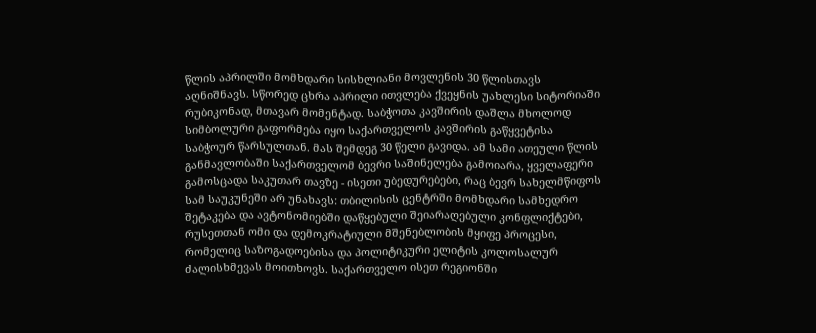წლის აპრილში მომხდარი სისხლიანი მოვლენის 30 წლისთავს აღნიშნავს. სწორედ ცხრა აპრილი ითვლება ქვეყნის უახლესი სიტორიაში რუბიკონად, მთავარ მომენტად. საბჭოთა კავშირის დაშლა მხოლოდ სიმბოლური გაფორმება იყო საქართველოს კავშირის გაწყვეტისა საბჭოურ წარსულთან. მას შემდეგ 30 წელი გავიდა. ამ სამი ათეული წლის განმავლობაში საქართველომ ბევრი საშინელება გამოიარა, ყველაფერი გამოსცადა საკუთარ თავზე - ისეთი უბედურებები, რაც ბევრ სახელმწიფოს სამ საუკუნეში არ უნახავს: თბილისის ცენტრში მომხდარი სამხედრო შეტაკება და ავტონომიებში დაწყებული შეიარაღებული კონფლიქტები, რუსეთთან ომი და დემოკრატიული მშენებლობის მყიფე პროცესი, რომელიც საზოგადოებისა და პოლიტიკური ელიტის კოლოსალურ ძალისხმევას მოითხოვს. საქართველო ისეთ რეგიონში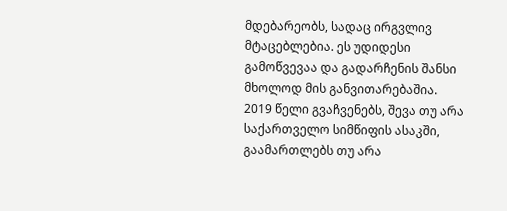მდებარეობს, სადაც ირგვლივ მტაცებლებია. ეს უდიდესი გამოწვევაა და გადარჩენის შანსი მხოლოდ მის განვითარებაშია.
2019 წელი გვაჩვენებს, შევა თუ არა საქართველო სიმწიფის ასაკში, გაამართლებს თუ არა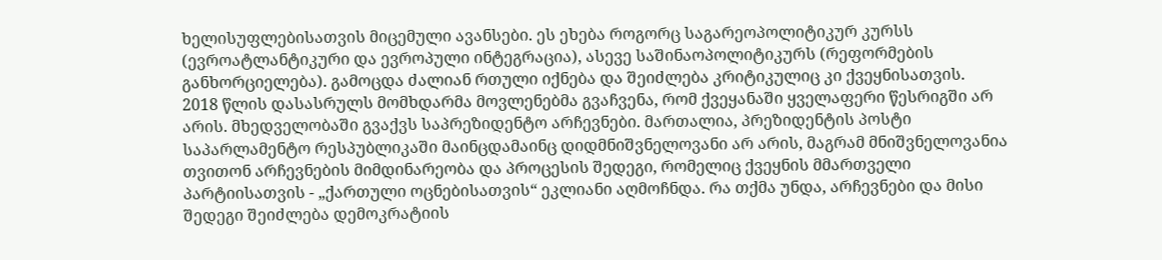ხელისუფლებისათვის მიცემული ავანსები. ეს ეხება როგორც საგარეოპოლიტიკურ კურსს (ევროატლანტიკური და ევროპული ინტეგრაცია), ასევე საშინაოპოლიტიკურს (რეფორმების განხორციელება). გამოცდა ძალიან რთული იქნება და შეიძლება კრიტიკულიც კი ქვეყნისათვის.
2018 წლის დასასრულს მომხდარმა მოვლენებმა გვაჩვენა, რომ ქვეყანაში ყველაფერი წესრიგში არ არის. მხედველობაში გვაქვს საპრეზიდენტო არჩევნები. მართალია, პრეზიდენტის პოსტი საპარლამენტო რესპუბლიკაში მაინცდამაინც დიდმნიშვნელოვანი არ არის, მაგრამ მნიშვნელოვანია თვითონ არჩევნების მიმდინარეობა და პროცესის შედეგი, რომელიც ქვეყნის მმართველი პარტიისათვის - „ქართული ოცნებისათვის“ ეკლიანი აღმოჩნდა. რა თქმა უნდა, არჩევნები და მისი შედეგი შეიძლება დემოკრატიის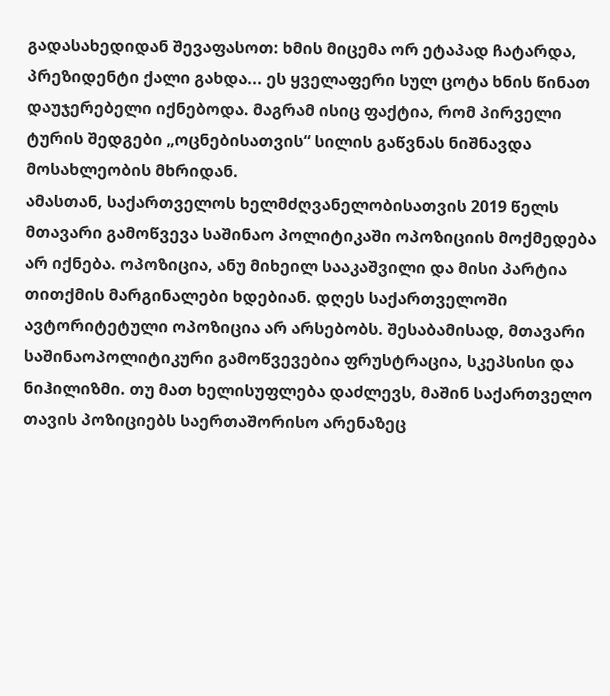გადასახედიდან შევაფასოთ: ხმის მიცემა ორ ეტაპად ჩატარდა, პრეზიდენტი ქალი გახდა... ეს ყველაფერი სულ ცოტა ხნის წინათ დაუჯერებელი იქნებოდა. მაგრამ ისიც ფაქტია, რომ პირველი ტურის შედგები „ოცნებისათვის“ სილის გაწვნას ნიშნავდა მოსახლეობის მხრიდან.
ამასთან, საქართველოს ხელმძღვანელობისათვის 2019 წელს მთავარი გამოწვევა საშინაო პოლიტიკაში ოპოზიციის მოქმედება არ იქნება. ოპოზიცია, ანუ მიხეილ სააკაშვილი და მისი პარტია თითქმის მარგინალები ხდებიან. დღეს საქართველოში ავტორიტეტული ოპოზიცია არ არსებობს. შესაბამისად, მთავარი საშინაოპოლიტიკური გამოწვევებია ფრუსტრაცია, სკეპსისი და ნიჰილიზმი. თუ მათ ხელისუფლება დაძლევს, მაშინ საქართველო თავის პოზიციებს საერთაშორისო არენაზეც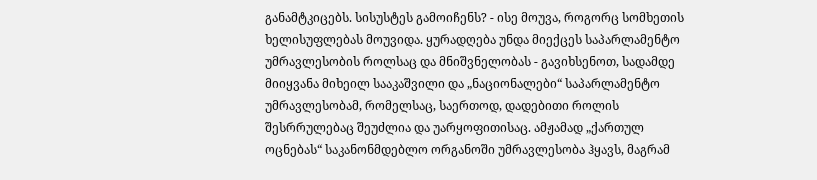განამტკიცებს. სისუსტეს გამოიჩენს? - ისე მოუვა, როგორც სომხეთის ხელისუფლებას მოუვიდა. ყურადღება უნდა მიექცეს საპარლამენტო უმრავლესობის როლსაც და მნიშვნელობას - გავიხსენოთ, სადამდე მიიყვანა მიხეილ სააკაშვილი და „ნაციონალები“ საპარლამენტო უმრავლესობამ, რომელსაც, საერთოდ, დადებითი როლის შესრრულებაც შეუძლია და უარყოფითისაც. ამჟამად „ქართულ ოცნებას“ საკანონმდებლო ორგანოში უმრავლესობა ჰყავს, მაგრამ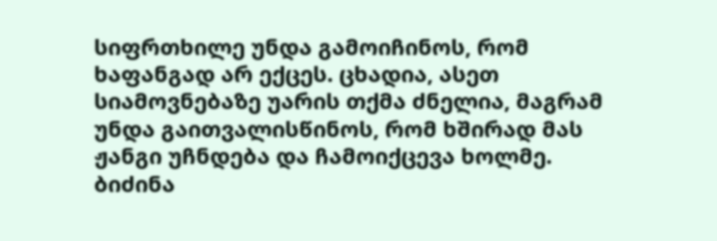სიფრთხილე უნდა გამოიჩინოს, რომ ხაფანგად არ ექცეს. ცხადია, ასეთ სიამოვნებაზე უარის თქმა ძნელია, მაგრამ უნდა გაითვალისწინოს, რომ ხშირად მას ჟანგი უჩნდება და ჩამოიქცევა ხოლმე.
ბიძინა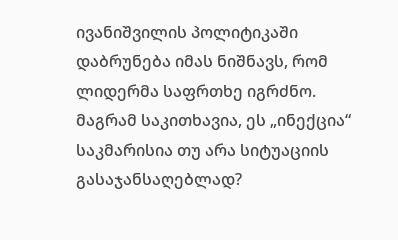ივანიშვილის პოლიტიკაში დაბრუნება იმას ნიშნავს, რომ ლიდერმა საფრთხე იგრძნო. მაგრამ საკითხავია, ეს „ინექცია“ საკმარისია თუ არა სიტუაციის გასაჯანსაღებლად?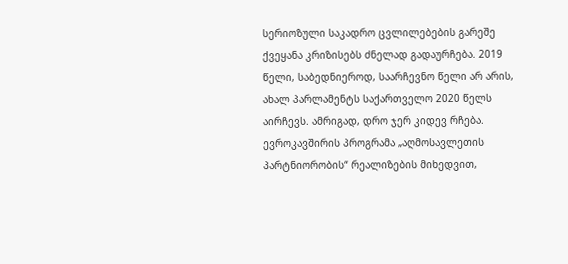სერიოზული საკადრო ცვლილებების გარეშე ქვეყანა კრიზისებს ძნელად გადაურჩება. 2019 წელი, საბედნიეროდ, საარჩევნო წელი არ არის, ახალ პარლამენტს საქართველო 2020 წელს აირჩევს. ამრიგად, დრო ჯერ კიდევ რჩება.
ევროკავშირის პროგრამა „აღმოსავლეთის პარტნიორობის“ რეალიზების მიხედვით,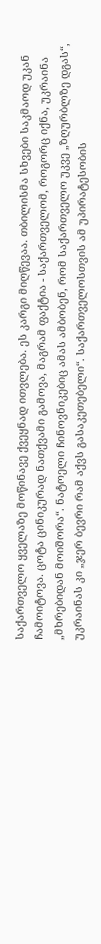საქართველო ყველაზე მოწინავე ქვეყნად ითვლება. ეს კარგი მიღწევაა. თბილისმა სხვები საკმაოდ უკან ჩამოიტოვა. ცოტა ცინიკურად ნათქვამი გამოვა, მაგრამ ფაქტია - საქართველომ, როგორც იქნა, უკრაინა „მხრებიდან მოიშორა“. ნატოელი ჩინოვნიკებიც ამას ამბობენ, რომ საქართველო უკვე „ზღურბლზე დგას“, უკრაინას კი „ჯერ ბევრი რამ აქვს გასაკეთებელი“. საქართველოსთვის ამ უპირატესობის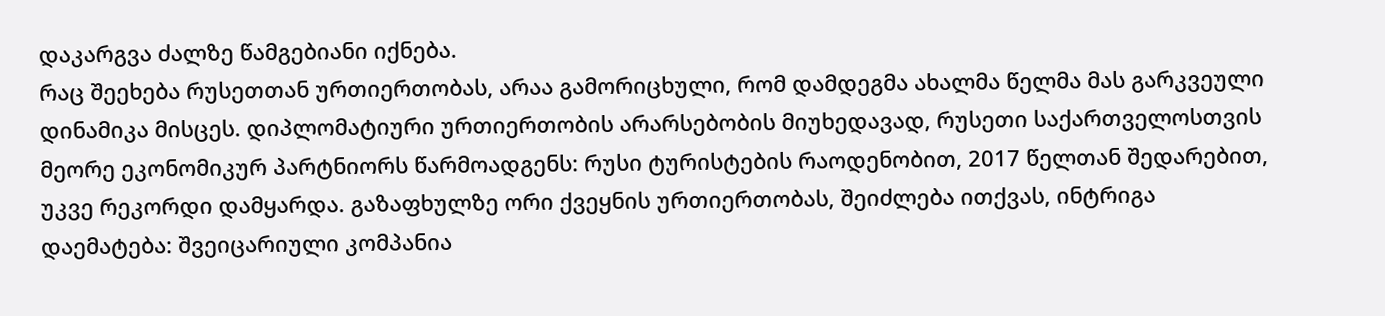დაკარგვა ძალზე წამგებიანი იქნება.
რაც შეეხება რუსეთთან ურთიერთობას, არაა გამორიცხული, რომ დამდეგმა ახალმა წელმა მას გარკვეული დინამიკა მისცეს. დიპლომატიური ურთიერთობის არარსებობის მიუხედავად, რუსეთი საქართველოსთვის მეორე ეკონომიკურ პარტნიორს წარმოადგენს: რუსი ტურისტების რაოდენობით, 2017 წელთან შედარებით, უკვე რეკორდი დამყარდა. გაზაფხულზე ორი ქვეყნის ურთიერთობას, შეიძლება ითქვას, ინტრიგა დაემატება: შვეიცარიული კომპანია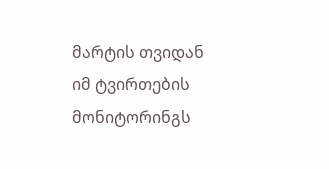მარტის თვიდან იმ ტვირთების მონიტორინგს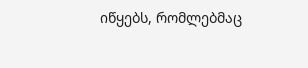იწყებს, რომლებმაც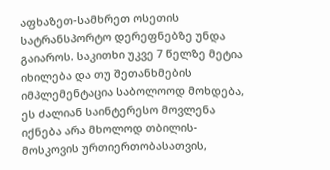აფხაზეთ-სამხრეთ ოსეთის სატრანსპორტო დერეფნებზე უნდა გაიაროს. საკითხი უკვე 7 წელზე მეტია იხილება და თუ შეთანხმების იმპლემენტაცია საბოლოოდ მოხდება, ეს ძალიან საინტერესო მოვლენა იქნება არა მხოლოდ თბილის-მოსკოვის ურთიერთობასათვის,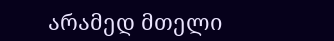არამედ მთელი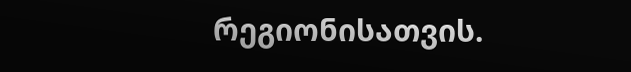რეგიონისათვის.